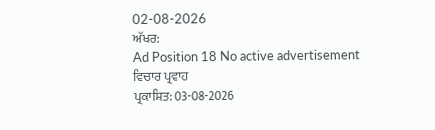02-08-2026
ਅੱਖਰ:
Ad Position 18 No active advertisement
ਵਿਚਾਰ ਪ੍ਰਵਾਹ
ਪ੍ਰਕਾਸ਼ਿਤ: 03-08-2026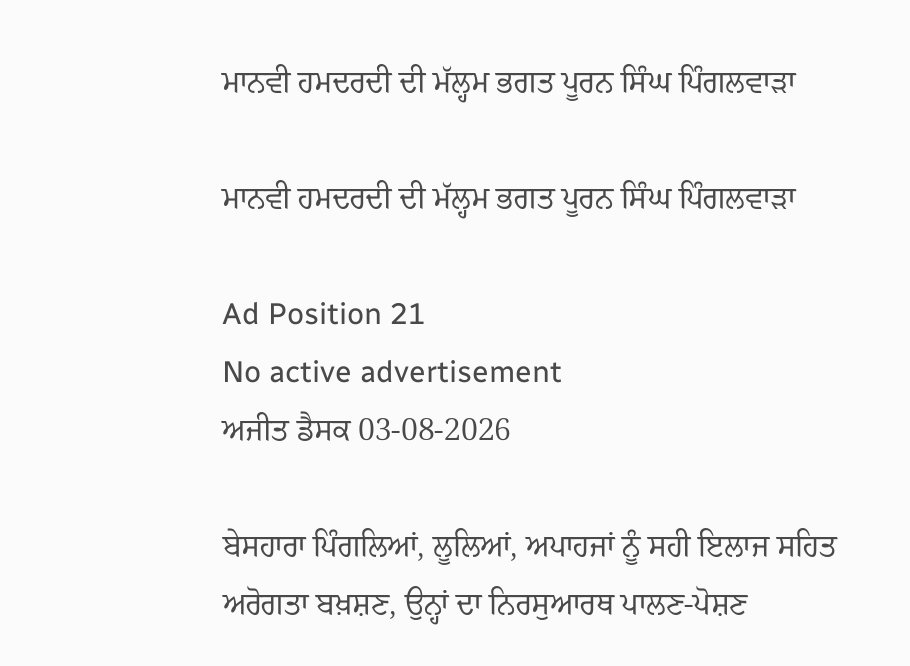ਮਾਨਵੀ ਹਮਦਰਦੀ ਦੀ ਮੱਲ੍ਹਮ ਭਗਤ ਪੂਰਨ ਸਿੰਘ ਪਿੰਗਲਵਾੜਾ

ਮਾਨਵੀ ਹਮਦਰਦੀ ਦੀ ਮੱਲ੍ਹਮ ਭਗਤ ਪੂਰਨ ਸਿੰਘ ਪਿੰਗਲਵਾੜਾ

Ad Position 21
No active advertisement
ਅਜੀਤ ਡੈਸਕ 03-08-2026

ਬੇਸਹਾਰਾ ਪਿੰਗਲਿਆਂ, ਲੂਲਿਆਂ, ਅਪਾਹਜਾਂ ਨੂੰ ਸਹੀ ਇਲਾਜ ਸਹਿਤ ਅਰੋਗਤਾ ਬਖ਼ਸ਼ਣ, ਉਨ੍ਹਾਂ ਦਾ ਨਿਰਸੁਆਰਥ ਪਾਲਣ-ਪੋਸ਼ਣ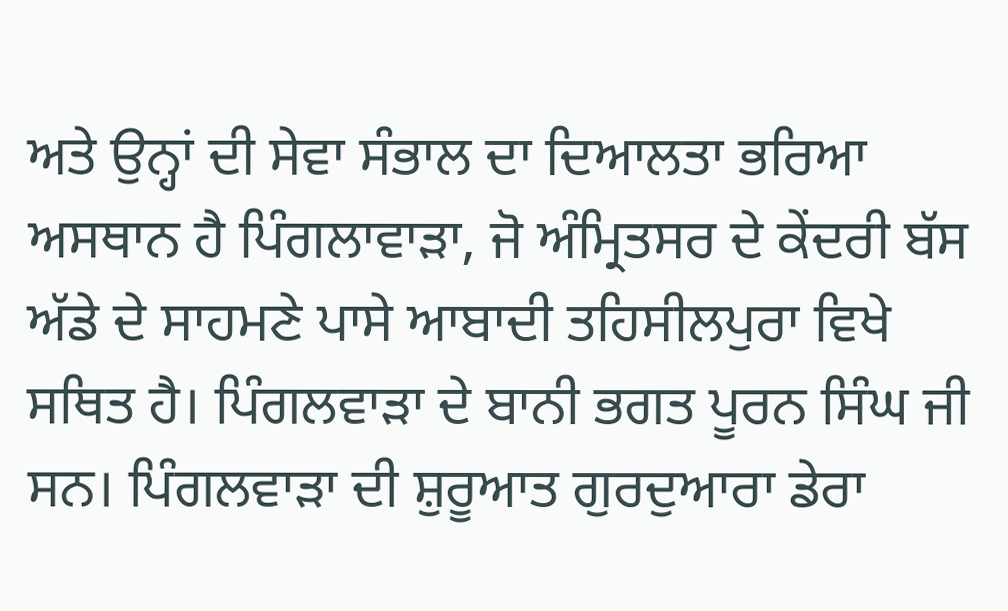ਅਤੇ ਉਨ੍ਹਾਂ ਦੀ ਸੇਵਾ ਸੰਭਾਲ ਦਾ ਦਿਆਲਤਾ ਭਰਿਆ ਅਸਥਾਨ ਹੈ ਪਿੰਗਲਾਵਾੜਾ, ਜੋ ਅੰਮ੍ਰਿਤਸਰ ਦੇ ਕੇਂਦਰੀ ਬੱਸ ਅੱਡੇ ਦੇ ਸਾਹਮਣੇ ਪਾਸੇ ਆਬਾਦੀ ਤਹਿਸੀਲਪੁਰਾ ਵਿਖੇ ਸਥਿਤ ਹੈ। ਪਿੰਗਲਵਾੜਾ ਦੇ ਬਾਨੀ ਭਗਤ ਪੂਰਨ ਸਿੰਘ ਜੀ ਸਨ। ਪਿੰਗਲਵਾੜਾ ਦੀ ਸ਼ੁਰੂਆਤ ਗੁਰਦੁਆਰਾ ਡੇਰਾ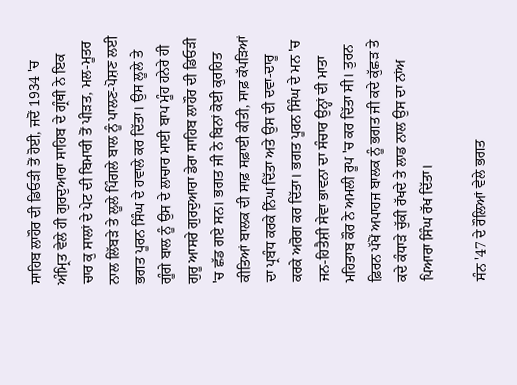ਸਾਹਿਬ ਲਾਹੌਰ ਦੀ ਡਿਓੜੀ ਤੋਂ ਹੋਈ, ਜਦੋਂ 1934 'ਚ ਅੰਮ੍ਰਿਤ ਵੇਲੇ ਹੀ ਗੁਰਦੁਆਰਾ ਸਾਹਿਬ ਦੇ ਗ੍ਰੰਥੀ ਨੇ ਇਕ ਚਾਰ ਕੁ ਸਾਲਾਂ ਦੇ ਪੇਟ ਦੀ ਬਿਮਾਰੀ ਤੋਂ ਪੀੜਤ, ਮਲ-ਮੂਤਰ ਨਾਲ ਲਿੱਬੜੇ ਤੇ ਲੂਲੇ ਪਿੰਗਲੇ ਬਾਲ ਨੂੰ ਪਾਲਣ-ਪੋਸ਼ਣ ਲਈ ਭਗਤ ਪੂਰਨ ਸਿੰਘ ਦੇ ਹਵਾਲੇ ਕਰ ਦਿੱਤਾ। ਉਸ ਲੂਲੇ ਤੇ ਗੂੰਗੇ ਬਾਲ ਨੂੰ ਉਸ ਦੇ ਲਾਚਾਰ ਮਾਈ ਬਾਪ ਮੂੰਹ ਹਨੇਰੇ ਹੀ ਗੁਰੂ ਆਸਰੇ ਗੁਰਦੁਆਰਾ ਡੇਰਾ ਸਾਹਿਬ ਲਾਹੌਰ ਦੀ ਡਿਓੜੀ 'ਚ ਛੱਡ ਗਏ ਸਨ। ਭਗਤ ਜੀ ਨੇ ਬਿਨਾਂ ਕੋਈ ਕੁਰਹਿਤ ਕੀਤਿਆਂ ਬਾਲਕ ਦੀ ਸਾਫ਼ ਸਫ਼ਾਈ ਕੀਤੀ, ਸਾਫ਼ ਕੱਪੜਿਆਂ ਦਾ ਪ੍ਰਬੰਧ ਕਰਕੇ ਨਿੱਘ ਦਿੱਤਾ ਅਤੇ ਉਸ ਦੀ ਦਵਾ-ਦਾਰੂ ਕਰਕੇ ਅਰੋਗ ਕਰ ਦਿੱਤਾ। ਭਗਤ ਪੂਰਨ ਸਿੰਘ ਦੇ ਮਨ 'ਚ ਜਨ-ਹਿਤੈਸ਼ੀ ਸੇਵਾ ਭਾਵਨਾ ਦਾ ਸੰਚਾਰ ਉਨ੍ਹਾਂ ਦੀ ਮਾਤਾ ਮਹਿਤਾਬ ਕੌਰ ਨੇ ਅਮਲੀ ਰੂਪ 'ਚ ਕਰ ਦਿੱਤਾ ਸੀ। ਤੁਰਨ ਫ਼ਿਰਨ ਪੱਖੋਂ ਅਪਾਹਜ ਬਾਲਕ ਨੂੰ ਭਗਤ ਜੀ ਕਦੇ ਕੁੱਛੜ ਤੇ ਕਦੇ ਕੰਧਾੜੇ ਚੁੱਕੀ ਰੱਖਦੇ ਤੇ ਲਾਡ ਨਾਲ ਉਸ ਦਾ ਨਾਂਅ ਪਿਆਰਾ ਸਿੰਘ ਰੱਖ ਦਿੱਤਾ।

ਸੰਨ '47 ਦੇ ਰੌਲਿਆਂ ਵੇਲੇ ਭਗਤ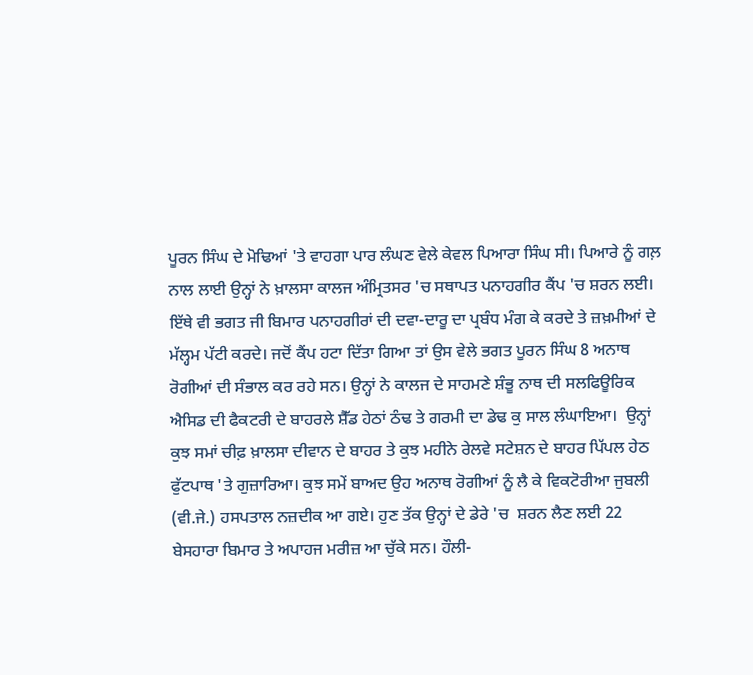ਪੂਰਨ ਸਿੰਘ ਦੇ ਮੋਢਿਆਂ 'ਤੇ ਵਾਹਗਾ ਪਾਰ ਲੰਘਣ ਵੇਲੇ ਕੇਵਲ ਪਿਆਰਾ ਸਿੰਘ ਸੀ। ਪਿਆਰੇ ਨੂੰ ਗਲ਼ ਨਾਲ ਲਾਈ ਉਨ੍ਹਾਂ ਨੇ ਖ਼ਾਲਸਾ ਕਾਲਜ ਅੰਮ੍ਰਿਤਸਰ 'ਚ ਸਥਾਪਤ ਪਨਾਹਗੀਰ ਕੈਂਪ 'ਚ ਸ਼ਰਨ ਲਈ। ਇੱਥੇ ਵੀ ਭਗਤ ਜੀ ਬਿਮਾਰ ਪਨਾਹਗੀਰਾਂ ਦੀ ਦਵਾ-ਦਾਰੂ ਦਾ ਪ੍ਰਬੰਧ ਮੰਗ ਕੇ ਕਰਦੇ ਤੇ ਜ਼ਖ਼ਮੀਆਂ ਦੇ ਮੱਲ੍ਹਮ ਪੱਟੀ ਕਰਦੇ। ਜਦੋਂ ਕੈਂਪ ਹਟਾ ਦਿੱਤਾ ਗਿਆ ਤਾਂ ਉਸ ਵੇਲੇ ਭਗਤ ਪੂਰਨ ਸਿੰਘ 8 ਅਨਾਥ ਰੋਗੀਆਂ ਦੀ ਸੰਭਾਲ ਕਰ ਰਹੇ ਸਨ। ਉਨ੍ਹਾਂ ਨੇ ਕਾਲਜ ਦੇ ਸਾਹਮਣੇ ਸ਼ੰਭੂ ਨਾਥ ਦੀ ਸਲਫਿਊਰਿਕ ਐਸਿਡ ਦੀ ਫੈਕਟਰੀ ਦੇ ਬਾਹਰਲੇ ਸ਼ੈੱਡ ਹੇਠਾਂ ਠੰਢ ਤੇ ਗਰਮੀ ਦਾ ਡੇਢ ਕੁ ਸਾਲ ਲੰਘਾਇਆ।  ਉਨ੍ਹਾਂ ਕੁਝ ਸਮਾਂ ਚੀਫ਼ ਖ਼ਾਲਸਾ ਦੀਵਾਨ ਦੇ ਬਾਹਰ ਤੇ ਕੁਝ ਮਹੀਨੇ ਰੇਲਵੇ ਸਟੇਸ਼ਨ ਦੇ ਬਾਹਰ ਪਿੱਪਲ ਹੇਠ ਫੁੱਟਪਾਥ 'ਤੇ ਗੁਜ਼ਾਰਿਆ। ਕੁਝ ਸਮੇਂ ਬਾਅਦ ਉਹ ਅਨਾਥ ਰੋਗੀਆਂ ਨੂੰ ਲੈ ਕੇ ਵਿਕਟੋਰੀਆ ਜੁਬਲੀ (ਵੀ.ਜੇ.) ਹਸਪਤਾਲ ਨਜ਼ਦੀਕ ਆ ਗਏ। ਹੁਣ ਤੱਕ ਉਨ੍ਹਾਂ ਦੇ ਡੇਰੇ 'ਚ  ਸ਼ਰਨ ਲੈਣ ਲਈ 22 ਬੇਸਹਾਰਾ ਬਿਮਾਰ ਤੇ ਅਪਾਹਜ ਮਰੀਜ਼ ਆ ਚੁੱਕੇ ਸਨ। ਹੌਲੀ-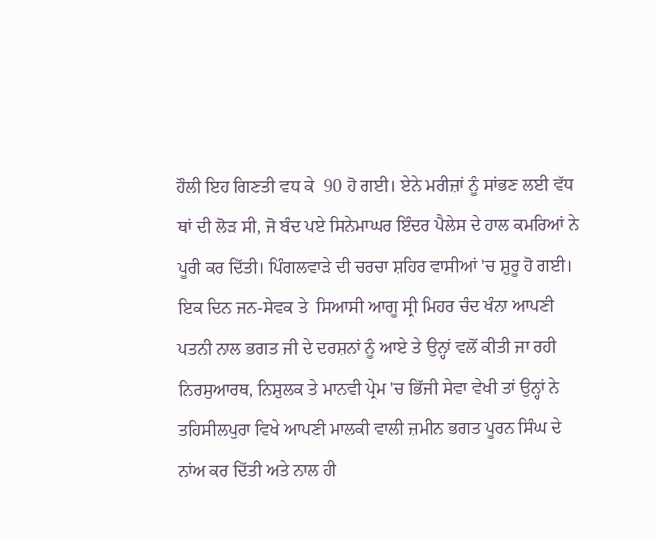ਹੌਲੀ ਇਹ ਗਿਣਤੀ ਵਧ ਕੇ  90 ਹੋ ਗਈ। ਏਨੇ ਮਰੀਜ਼ਾਂ ਨੂੰ ਸਾਂਭਣ ਲਈ ਵੱਧ ਥਾਂ ਦੀ ਲੋੜ ਸੀ, ਜੋ ਬੰਦ ਪਏ ਸਿਨੇਮਾਘਰ ਇੰਦਰ ਪੈਲੇਸ ਦੇ ਹਾਲ ਕਮਰਿਆਂ ਨੇ ਪੂਰੀ ਕਰ ਦਿੱਤੀ। ਪਿੰਗਲਵਾੜੇ ਦੀ ਚਰਚਾ ਸ਼ਹਿਰ ਵਾਸੀਆਂ 'ਚ ਸ਼ੁਰੂ ਹੋ ਗਈ। ਇਕ ਦਿਨ ਜਨ-ਸੇਵਕ ਤੇ  ਸਿਆਸੀ ਆਗੂ ਸ੍ਰੀ ਮਿਹਰ ਚੰਦ ਖੰਨਾ ਆਪਣੀ ਪਤਨੀ ਨਾਲ ਭਗਤ ਜੀ ਦੇ ਦਰਸ਼ਨਾਂ ਨੂੰ ਆਏ ਤੇ ਉਨ੍ਹਾਂ ਵਲੋਂ ਕੀਤੀ ਜਾ ਰਹੀ ਨਿਰਸੁਆਰਥ, ਨਿਸ਼ੁਲਕ ਤੇ ਮਾਨਵੀ ਪ੍ਰੇਮ 'ਚ ਭਿੱਜੀ ਸੇਵਾ ਵੇਖੀ ਤਾਂ ਉਨ੍ਹਾਂ ਨੇ ਤਹਿਸੀਲਪੁਰਾ ਵਿਖੇ ਆਪਣੀ ਮਾਲਕੀ ਵਾਲੀ ਜ਼ਮੀਨ ਭਗਤ ਪੂਰਨ ਸਿੰਘ ਦੇ ਨਾਂਅ ਕਰ ਦਿੱਤੀ ਅਤੇ ਨਾਲ ਹੀ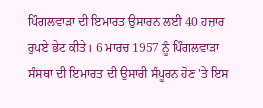ਪਿੰਗਲਵਾੜਾ ਦੀ ਇਮਾਰਤ ਉਸਾਰਨ ਲਈ 40 ਹਜ਼ਾਰ ਰੁਪਏ ਭੇਟ ਕੀਤੇ। 6 ਮਾਰਚ 1957 ਨੂੰ ਪਿੰਗਲਵਾੜਾ ਸੰਸਥਾ ਦੀ ਇਮਾਰਤ ਦੀ ਉਸਾਰੀ ਸੰਪੂਰਨ ਹੋਣ 'ਤੇ ਇਸ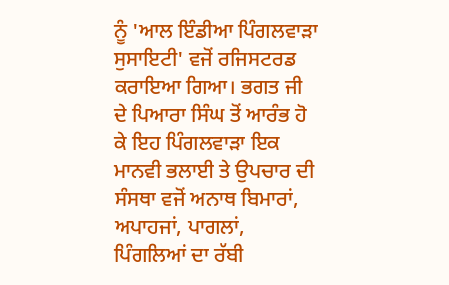ਨੂੰ 'ਆਲ ਇੰਡੀਆ ਪਿੰਗਲਵਾੜਾ ਸੁਸਾਇਟੀ' ਵਜੋਂ ਰਜਿਸਟਰਡ ਕਰਾਇਆ ਗਿਆ। ਭਗਤ ਜੀ ਦੇ ਪਿਆਰਾ ਸਿੰਘ ਤੋਂ ਆਰੰਭ ਹੋ ਕੇ ਇਹ ਪਿੰਗਲਵਾੜਾ ਇਕ  ਮਾਨਵੀ ਭਲਾਈ ਤੇ ਉਪਚਾਰ ਦੀ ਸੰਸਥਾ ਵਜੋਂ ਅਨਾਥ ਬਿਮਾਰਾਂ, ਅਪਾਹਜਾਂ, ਪਾਗਲਾਂ, ਪਿੰਗਲਿਆਂ ਦਾ ਰੱਬੀ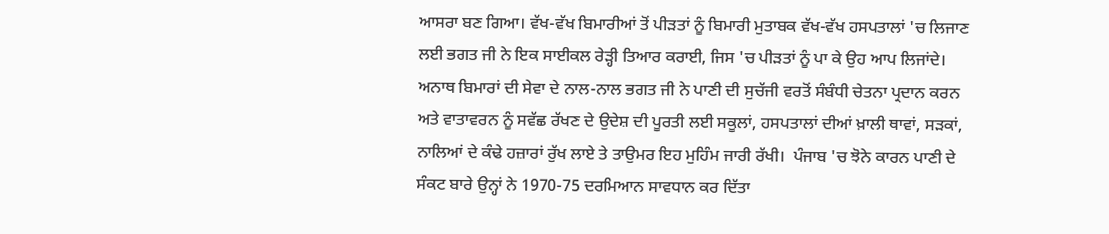ਆਸਰਾ ਬਣ ਗਿਆ। ਵੱਖ-ਵੱਖ ਬਿਮਾਰੀਆਂ ਤੋਂ ਪੀੜਤਾਂ ਨੂੰ ਬਿਮਾਰੀ ਮੁਤਾਬਕ ਵੱਖ-ਵੱਖ ਹਸਪਤਾਲਾਂ 'ਚ ਲਿਜਾਣ ਲਈ ਭਗਤ ਜੀ ਨੇ ਇਕ ਸਾਈਕਲ ਰੇੜ੍ਹੀ ਤਿਆਰ ਕਰਾਈ, ਜਿਸ 'ਚ ਪੀੜਤਾਂ ਨੂੰ ਪਾ ਕੇ ਉਹ ਆਪ ਲਿਜਾਂਦੇ।
ਅਨਾਥ ਬਿਮਾਰਾਂ ਦੀ ਸੇਵਾ ਦੇ ਨਾਲ-ਨਾਲ ਭਗਤ ਜੀ ਨੇ ਪਾਣੀ ਦੀ ਸੁਚੱਜੀ ਵਰਤੋਂ ਸੰਬੰਧੀ ਚੇਤਨਾ ਪ੍ਰਦਾਨ ਕਰਨ ਅਤੇ ਵਾਤਾਵਰਨ ਨੂੰ ਸਵੱਛ ਰੱਖਣ ਦੇ ਉਦੇਸ਼ ਦੀ ਪੂਰਤੀ ਲਈ ਸਕੂਲਾਂ, ਹਸਪਤਾਲਾਂ ਦੀਆਂ ਖ਼ਾਲੀ ਥਾਵਾਂ, ਸੜਕਾਂ, ਨਾਲਿਆਂ ਦੇ ਕੰਢੇ ਹਜ਼ਾਰਾਂ ਰੁੱਖ ਲਾਏ ਤੇ ਤਾਉਮਰ ਇਹ ਮੁਹਿੰਮ ਜਾਰੀ ਰੱਖੀ।  ਪੰਜਾਬ 'ਚ ਝੋਨੇ ਕਾਰਨ ਪਾਣੀ ਦੇ ਸੰਕਟ ਬਾਰੇ ਉਨ੍ਹਾਂ ਨੇ 1970-75 ਦਰਮਿਆਨ ਸਾਵਧਾਨ ਕਰ ਦਿੱਤਾ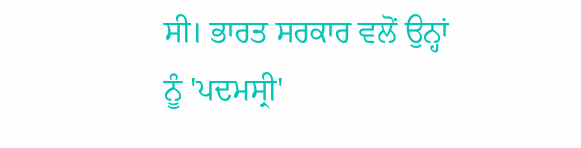ਸੀ। ਭਾਰਤ ਸਰਕਾਰ ਵਲੋਂ ਉਨ੍ਹਾਂ ਨੂੰ 'ਪਦਮਸ੍ਰੀ'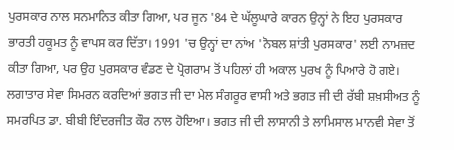ਪੁਰਸਕਾਰ ਨਾਲ ਸਨਮਾਨਿਤ ਕੀਤਾ ਗਿਆ, ਪਰ ਜੂਨ '84 ਦੇ ਘੱਲੂਘਾਰੇ ਕਾਰਨ ਉਨ੍ਹਾਂ ਨੇ ਇਹ ਪੁਰਸਕਾਰ ਭਾਰਤੀ ਹਕੂਮਤ ਨੂੰ ਵਾਪਸ ਕਰ ਦਿੱਤਾ। 1991 'ਚ ਉਨ੍ਹਾਂ ਦਾ ਨਾਂਅ 'ਨੋਬਲ ਸ਼ਾਂਤੀ ਪੁਰਸਕਾਰ' ਲਈ ਨਾਮਜ਼ਦ ਕੀਤਾ ਗਿਆ, ਪਰ ਉਹ ਪੁਰਸਕਾਰ ਵੰਡਣ ਦੇ ਪ੍ਰੋਗਰਾਮ ਤੋਂ ਪਹਿਲਾਂ ਹੀ ਅਕਾਲ ਪੁਰਖ ਨੂੰ ਪਿਆਰੇ ਹੋ ਗਏ।
ਲਗਾਤਾਰ ਸੇਵਾ ਸਿਮਰਨ ਕਰਦਿਆਂ ਭਗਤ ਜੀ ਦਾ ਮੇਲ ਸੰਗਰੂਰ ਵਾਸੀ ਅਤੇ ਭਗਤ ਜੀ ਦੀ ਰੱਬੀ ਸ਼ਖ਼ਸੀਅਤ ਨੂੰ ਸਮਰਪਿਤ ਡਾ. ਬੀਬੀ ਇੰਦਰਜੀਤ ਕੌਰ ਨਾਲ ਹੋਇਆ। ਭਗਤ ਜੀ ਦੀ ਲਾਸਾਨੀ ਤੇ ਲਾਮਿਸਾਲ ਮਾਨਵੀ ਸੇਵਾ ਤੋਂ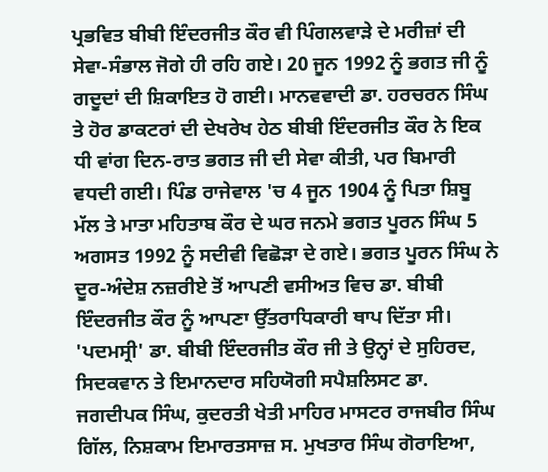ਪ੍ਰਭਵਿਤ ਬੀਬੀ ਇੰਦਰਜੀਤ ਕੌਰ ਵੀ ਪਿੰਗਲਵਾੜੇ ਦੇ ਮਰੀਜ਼ਾਂ ਦੀ ਸੇਵਾ-ਸੰਭਾਲ ਜੋਗੇ ਹੀ ਰਹਿ ਗਏ। 20 ਜੂਨ 1992 ਨੂੰ ਭਗਤ ਜੀ ਨੂੰ ਗਦੂਦਾਂ ਦੀ ਸ਼ਿਕਾਇਤ ਹੋ ਗਈ। ਮਾਨਵਵਾਦੀ ਡਾ. ਹਰਚਰਨ ਸਿੰਘ ਤੇ ਹੋਰ ਡਾਕਟਰਾਂ ਦੀ ਦੇਖਰੇਖ ਹੇਠ ਬੀਬੀ ਇੰਦਰਜੀਤ ਕੌਰ ਨੇ ਇਕ ਧੀ ਵਾਂਗ ਦਿਨ-ਰਾਤ ਭਗਤ ਜੀ ਦੀ ਸੇਵਾ ਕੀਤੀ, ਪਰ ਬਿਮਾਰੀ ਵਧਦੀ ਗਈ। ਪਿੰਡ ਰਾਜੇਵਾਲ 'ਚ 4 ਜੂਨ 1904 ਨੂੰ ਪਿਤਾ ਸ਼ਿਬੂ ਮੱਲ ਤੇ ਮਾਤਾ ਮਹਿਤਾਬ ਕੌਰ ਦੇ ਘਰ ਜਨਮੇ ਭਗਤ ਪੂਰਨ ਸਿੰਘ 5 ਅਗਸਤ 1992 ਨੂੰ ਸਦੀਵੀ ਵਿਛੋੜਾ ਦੇ ਗਏ। ਭਗਤ ਪੂਰਨ ਸਿੰਘ ਨੇ ਦੂਰ-ਅੰਦੇਸ਼ ਨਜ਼ਰੀਏ ਤੋਂ ਆਪਣੀ ਵਸੀਅਤ ਵਿਚ ਡਾ. ਬੀਬੀ ਇੰਦਰਜੀਤ ਕੌਰ ਨੂੰ ਆਪਣਾ ਉੱਤਰਾਧਿਕਾਰੀ ਥਾਪ ਦਿੱਤਾ ਸੀ। 'ਪਦਮਸ੍ਰੀ' ਡਾ. ਬੀਬੀ ਇੰਦਰਜੀਤ ਕੌਰ ਜੀ ਤੇ ਉਨ੍ਹਾਂ ਦੇ ਸੁਹਿਰਦ, ਸਿਦਕਵਾਨ ਤੇ ਇਮਾਨਦਾਰ ਸਹਿਯੋਗੀ ਸਪੈਸ਼ਲਿਸਟ ਡਾ. ਜਗਦੀਪਕ ਸਿੰਘ, ਕੁਦਰਤੀ ਖੇਤੀ ਮਾਹਿਰ ਮਾਸਟਰ ਰਾਜਬੀਰ ਸਿੰਘ ਗਿੱਲ, ਨਿਸ਼ਕਾਮ ਇਮਾਰਤਸਾਜ਼ ਸ. ਮੁਖਤਾਰ ਸਿੰਘ ਗੋਰਾਇਆ,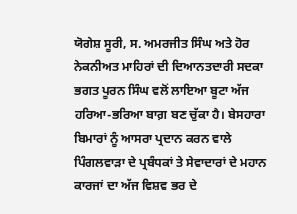ਯੋਗੇਸ਼ ਸੂਰੀ, ਸ. ਅਮਰਜੀਤ ਸਿੰਘ ਅਤੇ ਹੋਰ ਨੇਕਨੀਅਤ ਮਾਹਿਰਾਂ ਦੀ ਦਿਆਨਤਦਾਰੀ ਸਦਕਾ ਭਗਤ ਪੂਰਨ ਸਿੰਘ ਵਲੋਂ ਲਾਇਆ ਬੂਟਾ ਅੱਜ ਹਰਿਆ-ਭਰਿਆ ਬਾਗ਼ ਬਣ ਚੁੱਕਾ ਹੈ। ਬੇਸਹਾਰਾ ਬਿਮਾਰਾਂ ਨੂੰ ਆਸਰਾ ਪ੍ਰਦਾਨ ਕਰਨ ਵਾਲੇ ਪਿੰਗਲਵਾੜਾ ਦੇ ਪ੍ਰਬੰਧਕਾਂ ਤੇ ਸੇਵਾਦਾਰਾਂ ਦੇ ਮਹਾਨ ਕਾਰਜਾਂ ਦਾ ਅੱਜ ਵਿਸ਼ਵ ਭਰ ਦੇ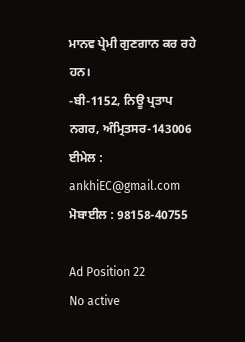ਮਾਨਵ ਪ੍ਰੇਮੀ ਗੁਣਗਾਨ ਕਰ ਰਹੇ ਹਨ।
-ਬੀ-1152, ਨਿਊ ਪ੍ਰਤਾਪ ਨਗਰ, ਅੰਮ੍ਰਿਤਸਰ-143006
ਈਮੇਲ : ankhiEC@gmail.com
ਮੋਬਾਈਲ : 98158-40755

Ad Position 22
No active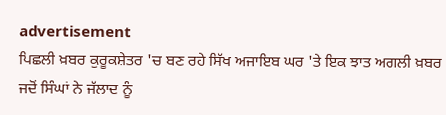advertisement
ਪਿਛਲੀ ਖ਼ਬਰ ਕੁਰੂਕਸ਼ੇਤਰ 'ਚ ਬਣ ਰਹੇ ਸਿੱਖ ਅਜਾਇਬ ਘਰ 'ਤੇ ਇਕ ਝਾਤ ਅਗਲੀ ਖ਼ਬਰ ਜਦੋਂ ਸਿੰਘਾਂ ਨੇ ਜੱਲਾਦ ਨੂੰ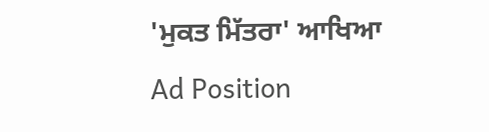'ਮੁਕਤ ਮਿੱਤਰਾ' ਆਖਿਆ
Ad Position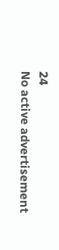24
No active advertisement